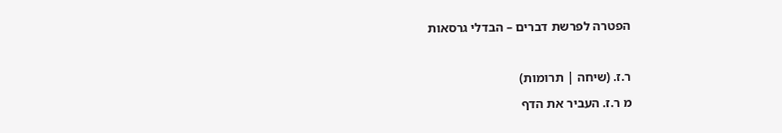הפטרה לפרשת דברים – הבדלי גרסאות

ר.ז. (שיחה | תרומות)
מ ר.ז. העביר את הדף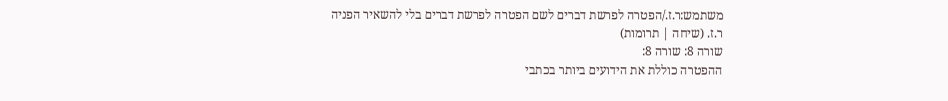משתמש:ר.ז./הפטרה לפרשת דברים לשם הפטרה לפרשת דברים בלי להשאיר הפניה
ר.ז. (שיחה | תרומות)
שורה 8: שורה 8:
ההפטרה כוללת את הידועים ביותר בכתבי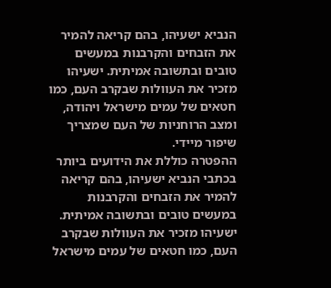הנביא ישעיהו, בהם קריאה להמיר את הזבחים והקרבנות במעשים טובים ובתשובה אמיתית. ישעיהו מזכיר את העוולות שבקרב העם, כמו חטאים של עמים מישראל ויהודה, ומצב הרוחניות של העם שמצריך שיפור מיידי.
ההפטרה כוללת את הידועים ביותר בכתבי הנביא ישעיהו, בהם קריאה להמיר את הזבחים והקרבנות במעשים טובים ובתשובה אמיתית. ישעיהו מזכיר את העוולות שבקרב העם, כמו חטאים של עמים מישראל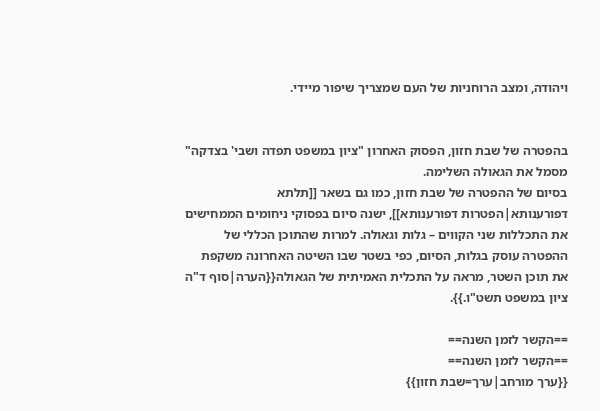ויהודה, ומצב הרוחניות של העם שמצריך שיפור מיידי.


בהפטרה של שבת חזון, הפסוק האחרון "ציון במשפט תפדה ושבי' בצדקה" מסמל את הגאולה השלימה.
בסיום של ההפטרה של שבת חזון, כמו גם בשאר [[תלתא דפורענותא|הפטרות דפורענותא]], ישנה סיום בפסוקי ניחומים הממחישים את התכללות שני הקווים – גלות וגאולה. למרות שהתוכן הכללי של ההפטרה עוסק בגלות, הסיום, כפי בשטר שבו השיטה האחרונה משקפת את תוכן השטר, מראה על התכלית האמיתית של הגאולה{{הערה|סוף ד"ה ציון במשפט תשט"ו.}}.

==הקשר לזמן השנה==
==הקשר לזמן השנה==
{{ערך מורחב|ערך=שבת חזון}}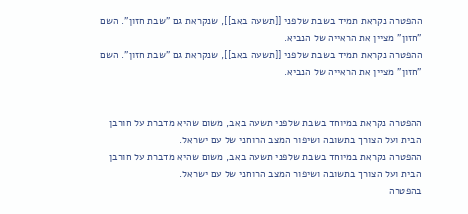ההפטרה נקראת תמיד בשבת שלפני [[תשעה באב]], שנקראת גם "שבת חזון". השם "חזון" מציין את הראייה של הנביא.
ההפטרה נקראת תמיד בשבת שלפני [[תשעה באב]], שנקראת גם "שבת חזון". השם "חזון" מציין את הראייה של הנביא.


ההפטרה נקראת במיוחד בשבת שלפני תשעה באב, משום שהיא מדברת על חורבן הבית ועל הצורך בתשובה ושיפור המצב הרוחני של עם ישראל.
ההפטרה נקראת במיוחד בשבת שלפני תשעה באב, משום שהיא מדברת על חורבן הבית ועל הצורך בתשובה ושיפור המצב הרוחני של עם ישראל.
בהפטרה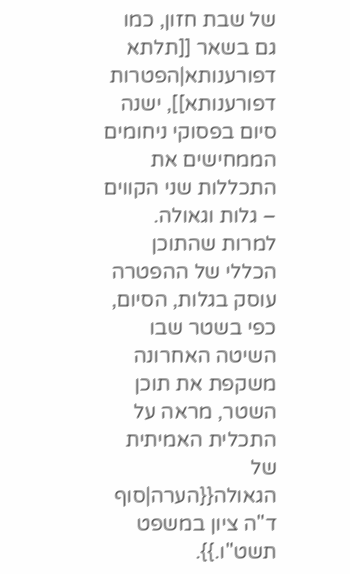של שבת חזון, כמו גם בשאר [[תלתא דפורענותא|הפטרות דפורענותא]], ישנה סיום בפסוקי ניחומים הממחישים את התכללות שני הקווים – גלות וגאולה. למרות שהתוכן הכללי של ההפטרה עוסק בגלות, הסיום, כפי בשטר שבו השיטה האחרונה משקפת את תוכן השטר, מראה על התכלית האמיתית של הגאולה{{הערה|סוף ד"ה ציון במשפט תשט"ו.}}.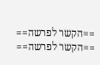==הקשר לפרשה==
==הקשר לפרשה==